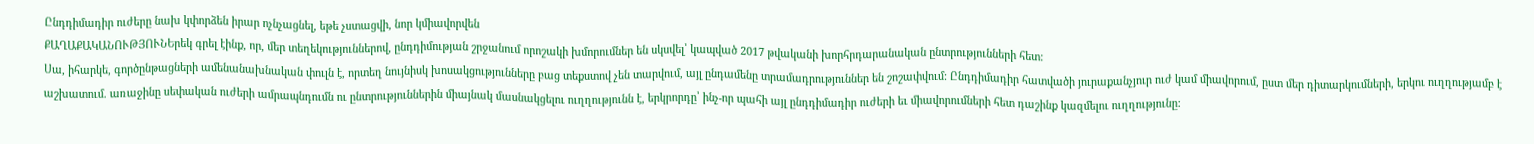Ընդդիմադիր ուժերը նախ կփորձեն իրար ոչնչացնել, եթե չստացվի, նոր կմիավորվեն
ՔԱՂԱՔԱԿԱՆՈՒԹՅՈՒՆԵրեկ գրել էինք, որ, մեր տեղեկություններով, ընդդիմության շրջանում որոշակի խմորումներ են սկսվել՝ կապված 2017 թվականի խորհրդարանական ընտրությունների հետ:
Սա, իհարկե, գործընթացների ամենանախնական փուլն է, որտեղ նույնիսկ խոսակցությունները բաց տեքստով չեն տարվում, այլ ընդամենը տրամադրություններ են շոշափվում: Ընդդիմադիր հատվածի յուրաքանչյուր ուժ կամ միավորում, ըստ մեր դիտարկումների, երկու ուղղությամբ է աշխատում. առաջինը սեփական ուժերի ամրապնդումն ու ընտրություններին միայնակ մասնակցելու ուղղությունն է, երկրորդը՝ ինչ-որ պահի այլ ընդդիմադիր ուժերի եւ միավորումների հետ դաշինք կազմելու ուղղությունը: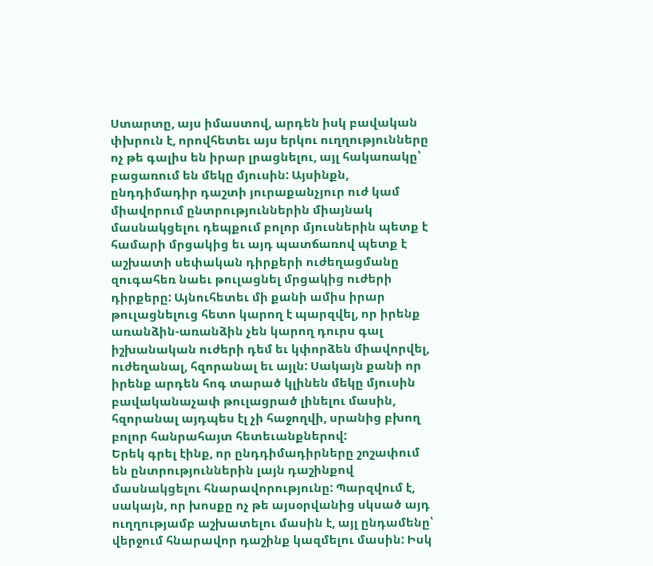Ստարտը, այս իմաստով, արդեն իսկ բավական փխրուն է, որովհետեւ այս երկու ուղղությունները ոչ թե գալիս են իրար լրացնելու, այլ հակառակը՝ բացառում են մեկը մյուսին: Այսինքն, ընդդիմադիր դաշտի յուրաքանչյուր ուժ կամ միավորում ընտրություններին միայնակ մասնակցելու դեպքում բոլոր մյուսներին պետք է համարի մրցակից եւ այդ պատճառով պետք է աշխատի սեփական դիրքերի ուժեղացմանը զուգահեռ նաեւ թուլացնել մրցակից ուժերի դիրքերը: Այնուհետեւ մի քանի ամիս իրար թուլացնելուց հետո կարող է պարզվել, որ իրենք առանձին-առանձին չեն կարող դուրս գալ իշխանական ուժերի դեմ եւ կփորձեն միավորվել, ուժեղանալ, հզորանալ եւ այլն: Սակայն քանի որ իրենք արդեն հոգ տարած կլինեն մեկը մյուսին բավականաչափ թուլացրած լինելու մասին, հզորանալ այդպես էլ չի հաջողվի, սրանից բխող բոլոր հանրահայտ հետեւանքներով:
Երեկ գրել էինք, որ ընդդիմադիրները շոշափում են ընտրություններին լայն դաշինքով մասնակցելու հնարավորությունը: Պարզվում է, սակայն, որ խոսքը ոչ թե այսօրվանից սկսած այդ ուղղությամբ աշխատելու մասին է, այլ ընդամենը՝ վերջում հնարավոր դաշինք կազմելու մասին: Իսկ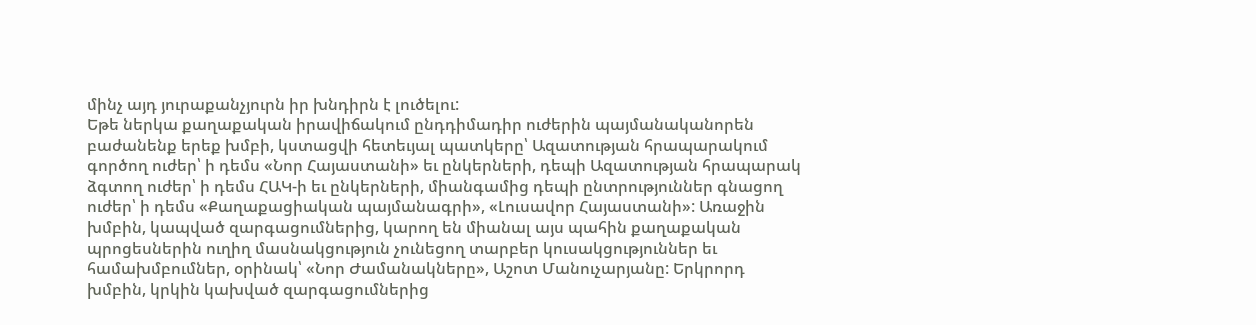մինչ այդ յուրաքանչյուրն իր խնդիրն է լուծելու:
Եթե ներկա քաղաքական իրավիճակում ընդդիմադիր ուժերին պայմանականորեն բաժանենք երեք խմբի, կստացվի հետեւյալ պատկերը՝ Ազատության հրապարակում գործող ուժեր՝ ի դեմս «Նոր Հայաստանի» եւ ընկերների, դեպի Ազատության հրապարակ ձգտող ուժեր՝ ի դեմս ՀԱԿ-ի եւ ընկերների, միանգամից դեպի ընտրություններ գնացող ուժեր՝ ի դեմս «Քաղաքացիական պայմանագրի», «Լուսավոր Հայաստանի»: Առաջին խմբին, կապված զարգացումներից, կարող են միանալ այս պահին քաղաքական պրոցեսներին ուղիղ մասնակցություն չունեցող տարբեր կուսակցություններ եւ համախմբումներ, օրինակ՝ «Նոր Ժամանակները», Աշոտ Մանուչարյանը: Երկրորդ խմբին, կրկին կախված զարգացումներից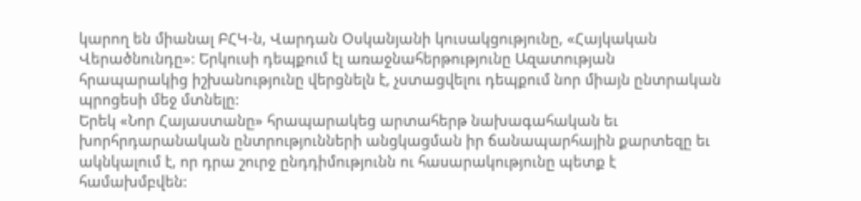կարող են միանալ ԲՀԿ-ն, Վարդան Օսկանյանի կուսակցությունը, «Հայկական Վերածնունդը»: Երկուսի դեպքում էլ առաջնահերթությունը Ազատության հրապարակից իշխանությունը վերցնելն է, չստացվելու դեպքում նոր միայն ընտրական պրոցեսի մեջ մտնելը:
Երեկ «Նոր Հայաստանը» հրապարակեց արտահերթ նախագահական եւ խորհրդարանական ընտրությունների անցկացման իր ճանապարհային քարտեզը եւ ակնկալում է, որ դրա շուրջ ընդդիմությունն ու հասարակությունը պետք է համախմբվեն: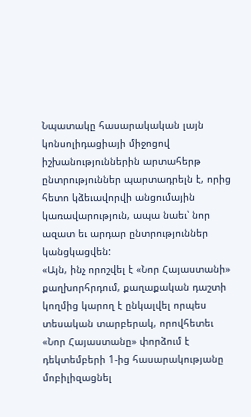Նպատակը հասարակական լայն կոնսոլիդացիայի միջոցով իշխանություններին արտահերթ ընտրություններ պարտադրելն է, որից հետո կձեւավորվի անցումային կառավարություն, ապա նաեւ՝ նոր ազատ եւ արդար ընտրություններ կանցկացվեն:
«Այն, ինչ որոշվել է «Նոր Հայաստանի» քաղխորհրդում, քաղաքական դաշտի կողմից կարող է ընկալվել որպես տեսական տարբերակ, որովհետեւ «Նոր Հայաստանը» փորձում է դեկտեմբերի 1-ից հասարակությանը մոբիլիզացնել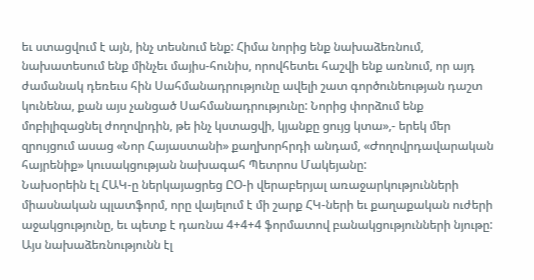եւ ստացվում է այն, ինչ տեսնում ենք: Հիմա նորից ենք նախաձեռնում, նախատեսում ենք մինչեւ մայիս-հունիս, որովհետեւ հաշվի ենք առնում, որ այդ ժամանակ դեռեւս հին Սահմանադրությունը ավելի շատ գործունեության դաշտ կունենա, քան այս չանցած Սահմանադրությունը: Նորից փորձում ենք մոբիլիզացնել ժողովրդին, թե ինչ կստացվի, կյանքը ցույց կտա»,- երեկ մեր զրույցում ասաց «Նոր Հայաստանի» քաղխորհրդի անդամ, «Ժողովրդավարական հայրենիք» կուսակցության նախագահ Պետրոս Մակեյանը:
Նախօրեին էլ ՀԱԿ-ը ներկայացրեց ԸՕ-ի վերաբերյալ առաջարկությունների միասնական պլատֆորմ, որը վայելում է մի շարք ՀԿ-ների եւ քաղաքական ուժերի աջակցությունը, եւ պետք է դառնա 4+4+4 ֆորմատով բանակցությունների նյութը: Այս նախաձեռնությունն էլ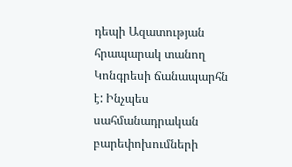դեպի Ազատության հրապարակ տանող Կոնգրեսի ճանապարհն է: Ինչպես սահմանադրական բարեփոխումների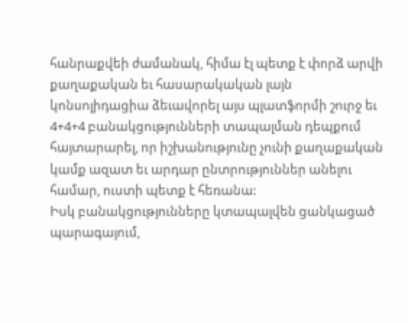հանրաքվեի ժամանակ, հիմա էլ պետք է փորձ արվի քաղաքական եւ հասարակական լայն կոնսոլիդացիա ձեւավորել այս պլատֆորմի շուրջ եւ 4+4+4 բանակցությունների տապալման դեպքում հայտարարել, որ իշխանությունը չունի քաղաքական կամք ազատ եւ արդար ընտրություններ անելու համար, ուստի պետք է հեռանա:
Իսկ բանակցությունները կտապալվեն ցանկացած պարագայում,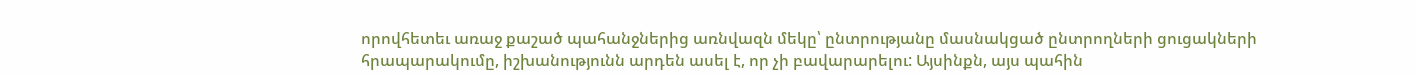որովհետեւ առաջ քաշած պահանջներից առնվազն մեկը՝ ընտրությանը մասնակցած ընտրողների ցուցակների հրապարակումը, իշխանությունն արդեն ասել է, որ չի բավարարելու: Այսինքն, այս պահին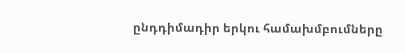ընդդիմադիր երկու համախմբումները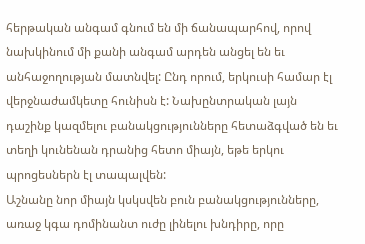հերթական անգամ գնում են մի ճանապարհով, որով նախկինում մի քանի անգամ արդեն անցել են եւ անհաջողության մատնվել: Ընդ որում, երկուսի համար էլ վերջնաժամկետը հունիսն է: Նախընտրական լայն դաշինք կազմելու բանակցությունները հետաձգված են եւ տեղի կունենան դրանից հետո միայն, եթե երկու պրոցեսներն էլ տապալվեն:
Աշնանը նոր միայն կսկսվեն բուն բանակցությունները, առաջ կգա դոմինանտ ուժը լինելու խնդիրը, որը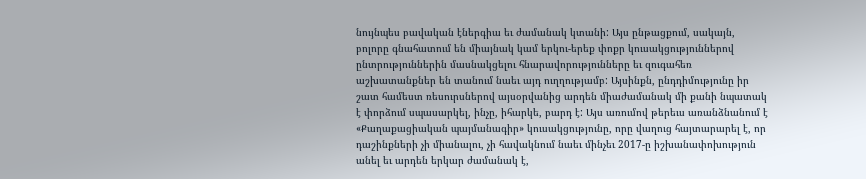նույնպես բավական էներգիա եւ ժամանակ կտանի: Այս ընթացքում, սակայն, բոլորը գնահատում են միայնակ կամ երկու-երեք փոքր կուսակցություններով ընտրություններին մասնակցելու հնարավորությունները եւ զուգահեռ աշխատանքներ են տանում նաեւ այդ ուղղությամբ: Այսինքն, ընդդիմությունը իր շատ համեստ ռեսուրսներով այսօրվանից արդեն միաժամանակ մի քանի նպատակ է փորձում սպասարկել, ինչը, իհարկե, բարդ է: Այս առումով թերեւս առանձնանում է «Քաղաքացիական պայմանագիր» կուսակցությունը, որը վաղուց հայտարարել է, որ դաշինքների չի միանալու, չի հավակնում նաեւ մինչեւ 2017-ը իշխանափոխություն անել եւ արդեն երկար ժամանակ է,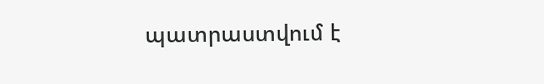պատրաստվում է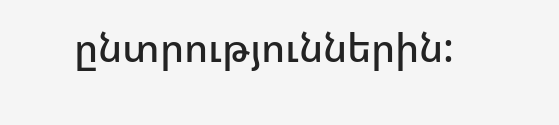ընտրություններին: